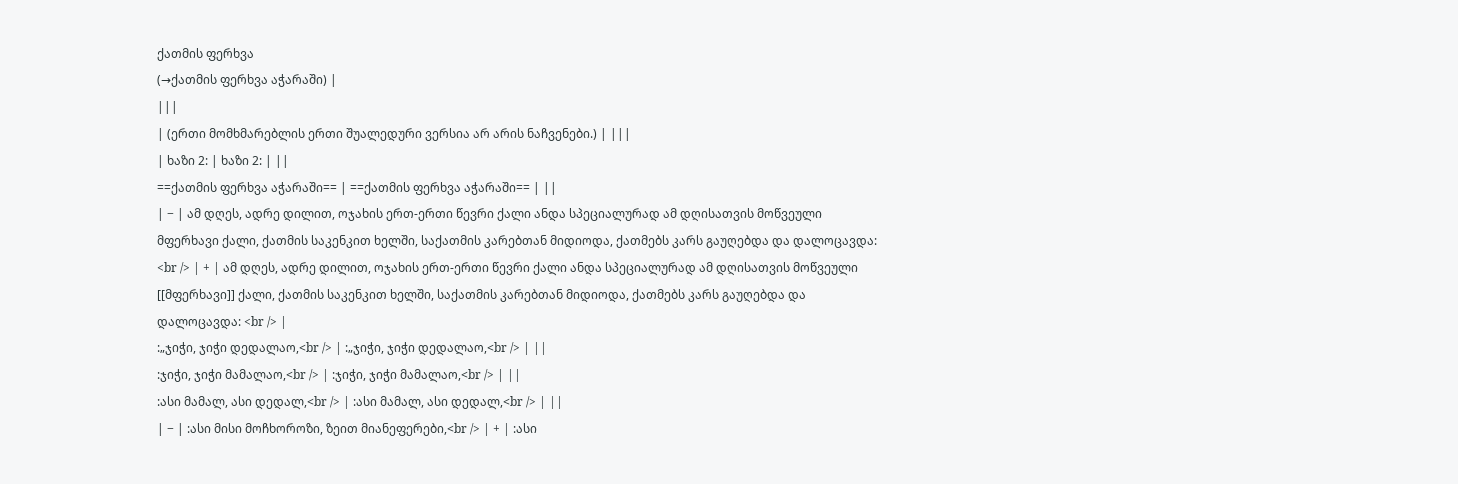ქათმის ფერხვა
(→ქათმის ფერხვა აჭარაში) |
|||
| (ერთი მომხმარებლის ერთი შუალედური ვერსია არ არის ნაჩვენები.) | |||
| ხაზი 2: | ხაზი 2: | ||
==ქათმის ფერხვა აჭარაში== | ==ქათმის ფერხვა აჭარაში== | ||
| − | ამ დღეს, ადრე დილით, ოჯახის ერთ-ერთი წევრი ქალი ანდა სპეციალურად ამ დღისათვის მოწვეული მფერხავი ქალი, ქათმის საკენკით ხელში, საქათმის კარებთან მიდიოდა, ქათმებს კარს გაუღებდა და დალოცავდა: <br /> | + | ამ დღეს, ადრე დილით, ოჯახის ერთ-ერთი წევრი ქალი ანდა სპეციალურად ამ დღისათვის მოწვეული [[მფერხავი]] ქალი, ქათმის საკენკით ხელში, საქათმის კარებთან მიდიოდა, ქათმებს კარს გაუღებდა და დალოცავდა: <br /> |
:„ჯიჭი, ჯიჭი დედალაო,<br /> | :„ჯიჭი, ჯიჭი დედალაო,<br /> | ||
:ჯიჭი, ჯიჭი მამალაო,<br /> | :ჯიჭი, ჯიჭი მამალაო,<br /> | ||
:ასი მამალ, ასი დედალ,<br /> | :ასი მამალ, ასი დედალ,<br /> | ||
| − | :ასი მისი მოჩხოროზი, ზეით მიანეფერები,<br /> | + | :ასი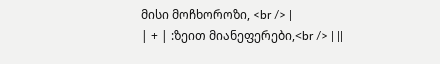მისი მოჩხოროზი, <br /> |
| + | :ზეით მიანეფერები,<br /> | ||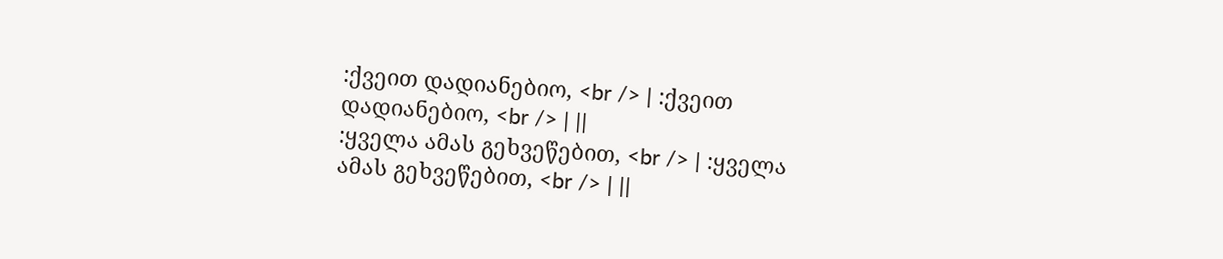:ქვეით დადიანებიო, <br /> | :ქვეით დადიანებიო, <br /> | ||
:ყველა ამას გეხვეწებით, <br /> | :ყველა ამას გეხვეწებით, <br /> | ||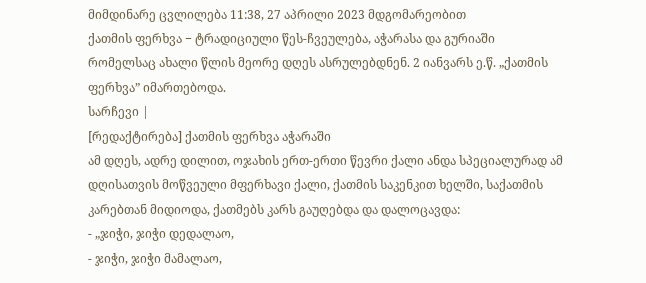მიმდინარე ცვლილება 11:38, 27 აპრილი 2023 მდგომარეობით
ქათმის ფერხვა − ტრადიციული წეს-ჩვეულება, აჭარასა და გურიაში რომელსაც ახალი წლის მეორე დღეს ასრულებდნენ. 2 იანვარს ე.წ. „ქათმის ფერხვა” იმართებოდა.
სარჩევი |
[რედაქტირება] ქათმის ფერხვა აჭარაში
ამ დღეს, ადრე დილით, ოჯახის ერთ-ერთი წევრი ქალი ანდა სპეციალურად ამ დღისათვის მოწვეული მფერხავი ქალი, ქათმის საკენკით ხელში, საქათმის კარებთან მიდიოდა, ქათმებს კარს გაუღებდა და დალოცავდა:
- „ჯიჭი, ჯიჭი დედალაო,
- ჯიჭი, ჯიჭი მამალაო,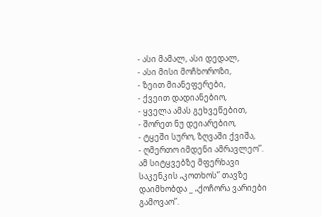- ასი მამალ, ასი დედალ,
- ასი მისი მოჩხოროზი,
- ზეით მიანეფერები,
- ქვეით დადიანებიო,
- ყველა ამას გეხვეწებით,
- შორეთ ნუ დეიარებიო,
- ტყეში სურო, ზღვაში ქვიშა,
- ღმერთო იმდენი ამრავლეო”.
ამ სიტყვებზე მფერხავი საკენკის „კოთხოს” თავზე დაიმხობდა _ „ქოჩორა ვარიები გამოვაო”.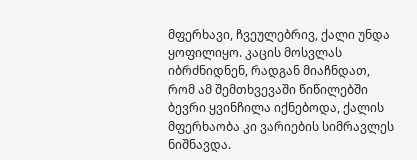მფერხავი, ჩვეულებრივ, ქალი უნდა ყოფილიყო. კაცის მოსვლას იბრძნიდნენ, რადგან მიაჩნდათ, რომ ამ შემთხვევაში წიწილებში ბევრი ყვინჩილა იქნებოდა, ქალის მფერხაობა კი ვარიების სიმრავლეს ნიშნავდა.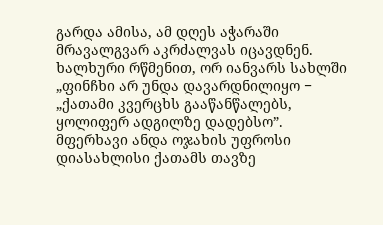გარდა ამისა, ამ დღეს აჭარაში მრავალგვარ აკრძალვას იცავდნენ. ხალხური რწმენით, ორ იანვარს სახლში „ფინჩხი არ უნდა დავარდნილიყო − „ქათამი კვერცხს გააწანწალებს, ყოლიფერ ადგილზე დადებსო”. მფერხავი ანდა ოჯახის უფროსი დიასახლისი ქათამს თავზე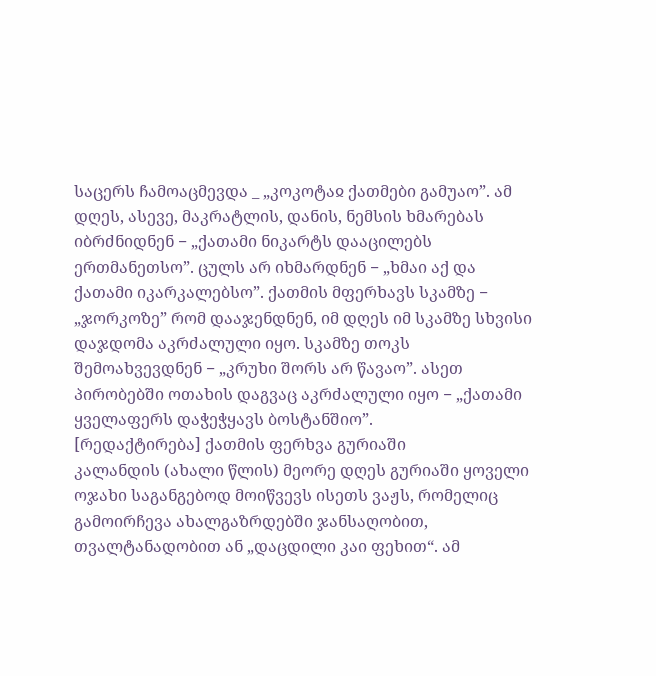საცერს ჩამოაცმევდა _ „კოკოტაჲ ქათმები გამუაო”. ამ დღეს, ასევე, მაკრატლის, დანის, ნემსის ხმარებას იბრძნიდნენ − „ქათამი ნიკარტს დააცილებს ერთმანეთსო”. ცულს არ იხმარდნენ − „ხმაი აქ და ქათამი იკარკალებსო”. ქათმის მფერხავს სკამზე − „ჯორკოზე” რომ დააჯენდნენ, იმ დღეს იმ სკამზე სხვისი დაჯდომა აკრძალული იყო. სკამზე თოკს შემოახვევდნენ − „კრუხი შორს არ წავაო”. ასეთ პირობებში ოთახის დაგვაც აკრძალული იყო − „ქათამი ყველაფერს დაჭეჭყავს ბოსტანშიო”.
[რედაქტირება] ქათმის ფერხვა გურიაში
კალანდის (ახალი წლის) მეორე დღეს გურიაში ყოველი ოჯახი საგანგებოდ მოიწვევს ისეთს ვაჟს, რომელიც გამოირჩევა ახალგაზრდებში ჯანსაღობით, თვალტანადობით ან „დაცდილი კაი ფეხით“. ამ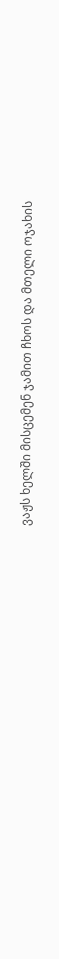ვაჟს ხელში მისცემენ ჯამით ჩხოს და მთელი ოჯახის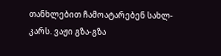თანხლებით ჩამოატარებენ სახლ-კარს. ვაჟი გზა-გზა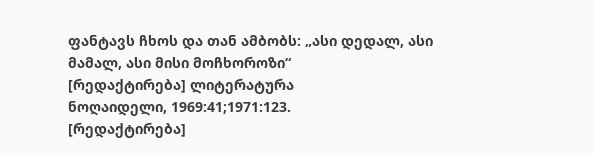ფანტავს ჩხოს და თან ამბობს: „ასი დედალ, ასი მამალ, ასი მისი მოჩხოროზი“
[რედაქტირება] ლიტერატურა
ნოღაიდელი, 1969:41;1971:123.
[რედაქტირება]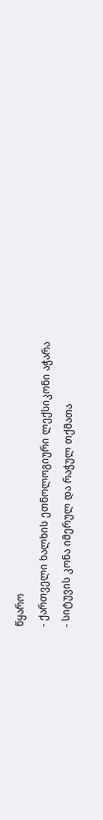წყარო
- ქართველი ხალხის ეთნოლოგიური ლექსიკონი აჭარა
- სიტუვის კონა იმერულ და რაჭულ თქმათა